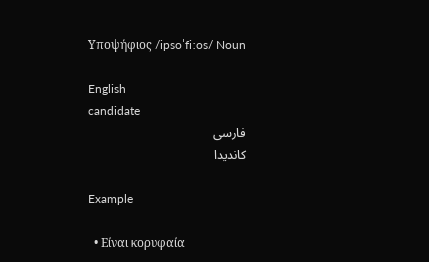Υποψήφιος /ipsoˈfiːos/ Noun

English
candidate
فارسی
کاندیدا

Example

  • Είναι κορυφαία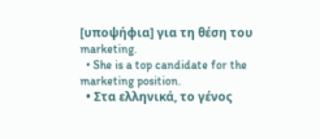[υποψήφια] για τη θέση του marketing.
  • She is a top candidate for the marketing position.
  • Στα ελληνικά, το γένος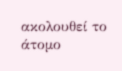ακολουθεί το άτομο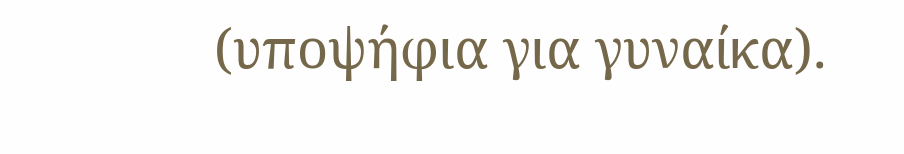(υποψήφια για γυναίκα).